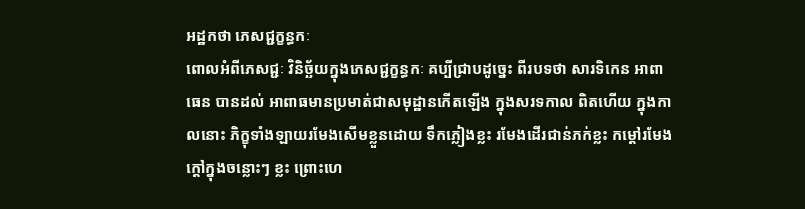អដ្ឋកថា ភេសជ្ជក្ខន្ធកៈ
ពោលអំពីភេសជ្ជៈ វិនិច្ឆ័យក្នុងភេសជ្ជក្ខន្ធកៈ គប្បីជ្រាបដូច្នេះ ពីរបទថា សារទិកេន អាពាធេន បានដល់ អាពាធមានប្រមាត់ជាសមុដ្ឋានកើតឡើង ក្នុងសរទកាល ពិតហើយ ក្នុងកាលនោះ ភិក្ខុទាំងឡាយរមែងសើមខ្លួនដោយ ទឹកភ្លៀងខ្លះ រមែងដើរជាន់ភក់ខ្លះ កម្តៅរមែងក្តៅក្នុងចន្លោះៗ ខ្លះ ព្រោះហេ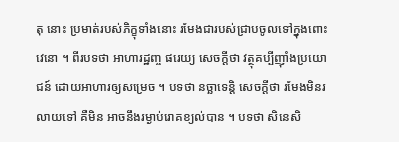តុ នោះ ប្រមាត់របស់ភិក្ខុទាំងនោះ រមែងជារបស់ជ្រាបចូលទៅក្នុងពោះវេនោ ។ ពីរបទថា អាហារដ្ឋញ្ច ផរេយ្យ សេចក្តីថា វត្ថុគប្បីញ៉ាំងប្រយោជន៍ ដោយអាហារឲ្យសម្រេច ។ បទថា នច្ឆាទេន្តិ សេចក្តីថា រមែងមិនរលាយទៅ គឺមិន អាចនឹងរម្ងាប់រោគខ្យល់បាន ។ បទថា សិនេសិ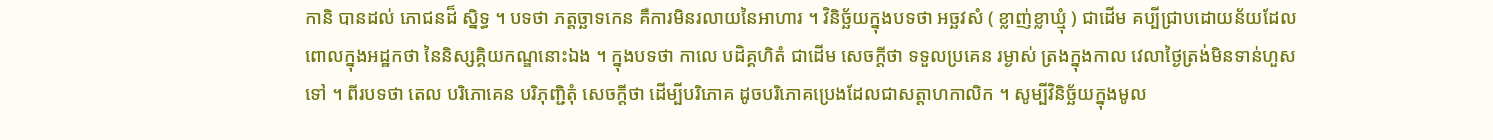កានិ បានដល់ ភោជនដ៏ ស្និទ្ធ ។ បទថា ភត្តច្ឆាទកេន គឺការមិនរលាយនៃអាហារ ។ វិនិច្ឆ័យក្នុងបទថា អច្ឆវសំ ( ខ្លាញ់ខ្លាឃ្មុំ ) ជាដើម គប្បីជ្រាបដោយន័យដែលពោលក្នុងអដ្ឋកថា នៃនិស្សគ្គិយកណ្ឌនោះឯង ។ ក្នុងបទថា កាលេ បដិគ្គហិតំ ជាដើម សេចក្តីថា ទទួលប្រគេន រម្ងាស់ ត្រងក្នុងកាល វេលាថ្ងៃត្រង់មិនទាន់ហួសទៅ ។ ពីរបទថា តេល បរិភោគេន បរិភុញ្ជិតុំ សេចក្តីថា ដើម្បីបរិភោគ ដូចបរិភោគប្រេងដែលជាសត្តាហកាលិក ។ សូម្បីវិនិច្ឆ័យក្នុងមូល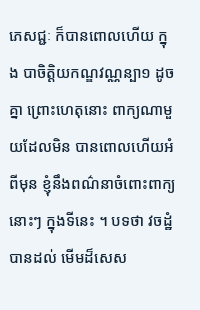ភេសជ្ជៈ ក៏បានពោលហើយ ក្នុង បាចិត្តិយកណ្ឌវណ្ណន្បា១ ដូចគ្នា ព្រោះហេតុនោះ ពាក្យណាមួយដែលមិន បានពោលហើយអំពីមុន ខ្ញុំនឹងពណ៌នាចំពោះពាក្យនោះៗ ក្នុងទីនេះ ។ បទថា វចដ្ឋំ បានដល់ មើមដ៏សេស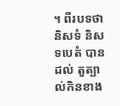។ ពីរបទថា និសទំ និសទបេតំ បានដល់ តួត្បាល់កិនខាង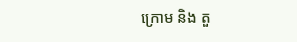ក្រោម និង តួ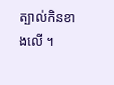ត្បាល់កិនខាងលើ ។